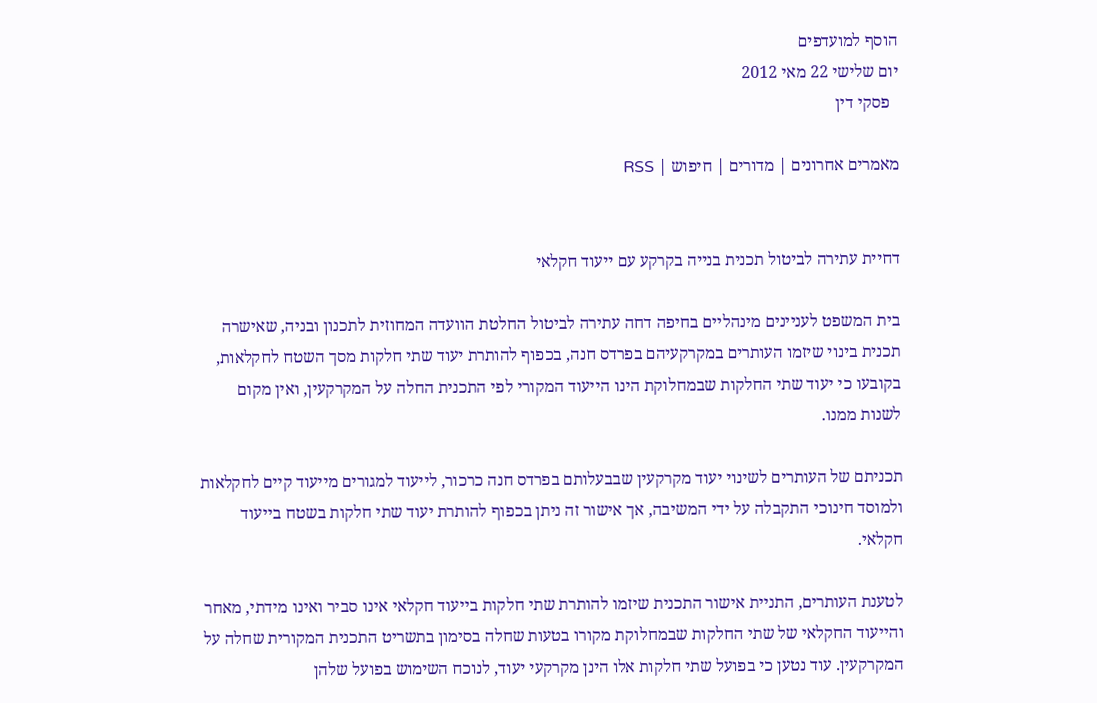הוסף למועדפים
יום שלישי 22 מאי 2012
  פסקי דין

מאמרים אחרונים | מדורים | חיפוש | RSS


דחיית עתירה לביטול תכנית בנייה בקרקע עם ייעוד חקלאי

בית המשפט לעניינים מינהליים בחיפה דחה עתירה לביטול החלטת הוועדה המחוזית לתכנון ובניה, שאישרה תכנית בינוי שיזמו העותרים במקרקעיהם בפרדס חנה, בכפוף להותרת יעוד שתי חלקות מסך השטח לחקלאות, בקובעו כי יעוד שתי החלקות שבמחלוקת הינו הייעוד המקורי לפי התכנית החלה על המקרקעין, ואין מקום לשנות ממנו.

תכניתם של העותרים לשינוי יעוד מקרקעין שבבעלותם בפרדס חנה כרכור, לייעוד למגורים מייעוד קיים לחקלאות ולמוסד חינוכי התקבלה על ידי המשיבה, אך אישור זה ניתן בכפוף להותרת יעוד שתי חלקות בשטח בייעוד חקלאי.

לטענת העותרים, התניית אישור התכנית שיזמו להותרת שתי חלקות בייעוד חקלאי אינו סביר ואינו מידתי, מאחר והייעוד החקלאי של שתי החלקות שבמחלוקת מקורו בטעות שחלה בסימון בתשריט התכנית המקורית שחלה על המקרקעין. עוד נטען כי בפועל שתי חלקות אלו הינן מקרקעי יעוד, לנוכח השימוש בפועל שלהן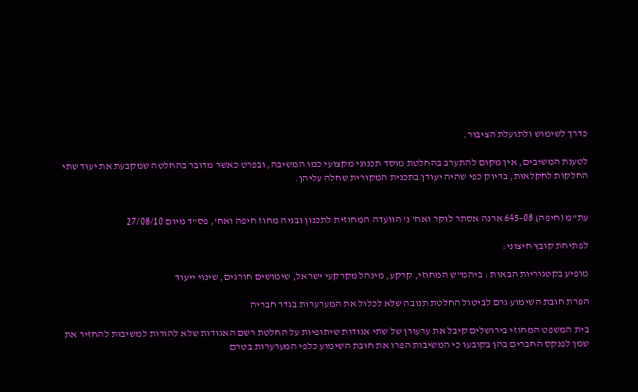כדרך לשימוש ולתועלת הציבור.

לטענת המשיבים, אין מקום להתערב בהחלטת מוסד תכנוני מקצועי כמו המשיבה, ובפרט כאשר מדובר בהחלטה שמקבעת את יעוד שתי החלקות לחקלאות, בדיוק כפי שהיה יעודן בתכנית המקורית שחלה עליהן.


עת"מ (חיפה) 645-08 ארנה אסתר לוקר ואח' נ' הוועדה המחוזית לתכנון ובניה מחוז חיפה ואח', פס"ד מיום 27/08/10

לפתיחת קובץ חיצוני:

מופיע בקטגוריות הבאות : ביהמ"ש המחוזי, קרקע, מינהל מקרקעי ישראל, שימושים חורגים, שינוי ייעוד

הפרת חובת השימוע גרם לביטול החלטת תנובה שלא לכלול את המערערות בגדר חבריה

בית המשפט המחוזי בירושלים קיבל את ערעורן של שתי אגודות שיתופיות על החלטת רשם האגודות שלא להורות למשיבות להחזיר את שמן לפנקס החברים בהן בקובעו כי המשיבות הפרו את חובת השימוע כלפי המערערות בטרם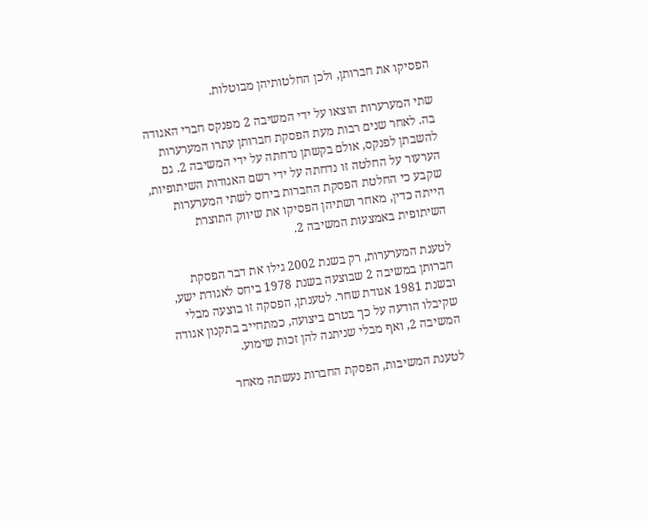הפסיקו את חברותן, ולכן החלטותיהן מבוטלות.

שתי המערערות הוצאו על ידי המשיבה 2 מפנקס חברי האגודה בה. לאחר שנים רבות מעת הפסקת חברותן עתרו המערערות להשבתן לפנקס, אולם בקשתן נדחתה על ידי המשיבה 2. גם הערעור על החלטה זו נדחתה על ידי רשם האגודות השיתופיות, שקבע כי החלטת הפסקת החברות ביחס לשתי המערערות הייתה כדין, מאחר ושתיהן הפסיקו את שיווק התוצרת השיתופית באמצעות המשיבה 2.

לטענת המערערות, רק בשנת 2002 גילו את דבר הפסקת חברותן במשיבה 2 שבוצעה בשנת 1978 ביחס לאגודת ישע, ובשנת 1981 אגודת שחר. לטענתן, הפסקה זו בוצעה מבלי שקיבלו הודעה על כך בטרם ביצועה, כמתחייב בתקנון אגודה המשיבה 2, ואף מבלי שניתנה להן זכות שימוע.

לטענת המשיבות, הפסקת החברות נעשתה מאחר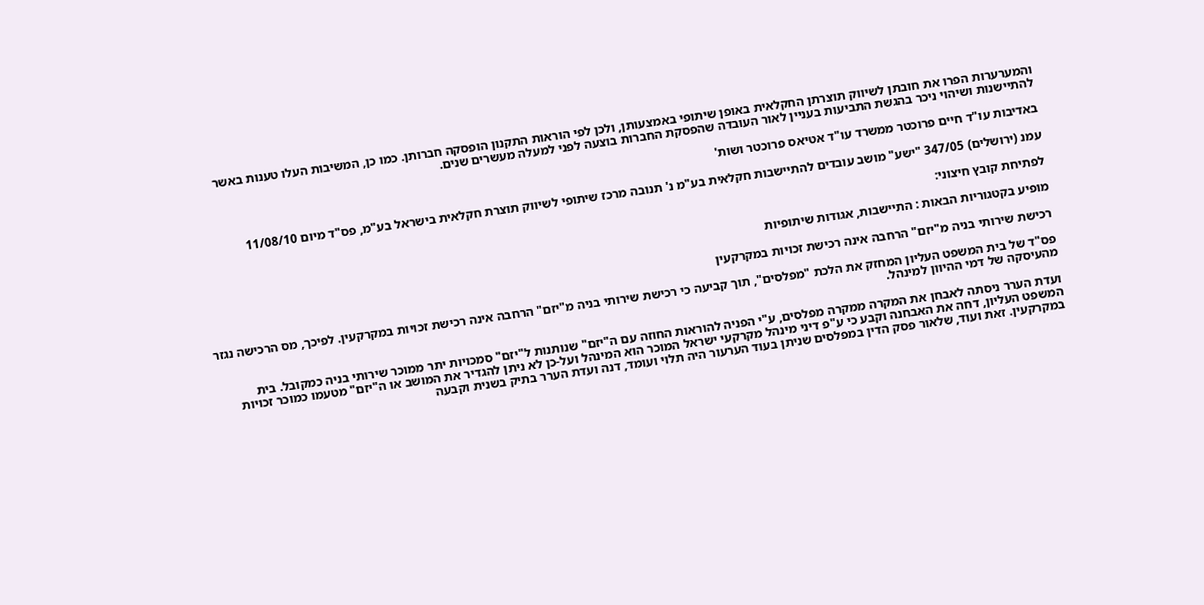והמערערות הפרו את חובתן לשיווק תוצרתן החקלאית באופן שיתופי באמצעותן, ולכן לפי הוראות התקנון הופסקה חברותן. כמו כן, המשיבות העלו טענות באשר להתיישנות ושיהוי ניכר בהגשת התביעות בעניין לאור העובדה שהפסקת החברות בוצעה לפני למעלה מעשרים שנים.

באדיבות עו"ד חיים פרוכטר ממשרד עו"ד אטיאס פרוכטר ושות'

עמנ (ירושלים) 347/05 "ישע" מושב עובדים להתיישבות חקלאית בע"מ נ' תנובה מרכז שיתופי לשיווק תוצרת חקלאית בישראל בע"מ, פס"ד מיום 11/08/10

לפתיחת קובץ חיצוני:

מופיע בקטגוריות הבאות : התיישבות, אגודות שיתופיות

רכישת שירותי בניה מ"יזם" הרחבה אינה רכישת זכויות במקרקעין

פס"ד של בית המשפט העליון המחזק את הלכת "מפלסים", תוך קביעה כי רכישת שירותי בניה מ"יזם" הרחבה אינה רכישת זכויות במקרקעין. לפיכך, מס הרכישה נגזר מהעיסקה של דמי ההיוון למינהל.

ועדת הערר ניסתה לאבחן את המקרה ממקרה מפלסים, ע"י הפניה להוראות החוזה עם ה"יזם" שנותנות ל"יזם" סמכויות יתר ממוכר שירותי בניה כמקובל. בית המשפט העליון, דחה את האבחנה וקבע כי ע"פ דיני מינהל מקרקעי ישראל המוכר הוא המינהל ועל-כן לא ניתן להגדיר את המושב או ה"יזם" מטעמו כמוכר זכויות במקרקעין. זאת ועוד, שלאור פסק הדין במפלסים שניתן בעוד הערעור היה תלוי ועומד, דנה ועדת הערר בתיק בשנית וקבעה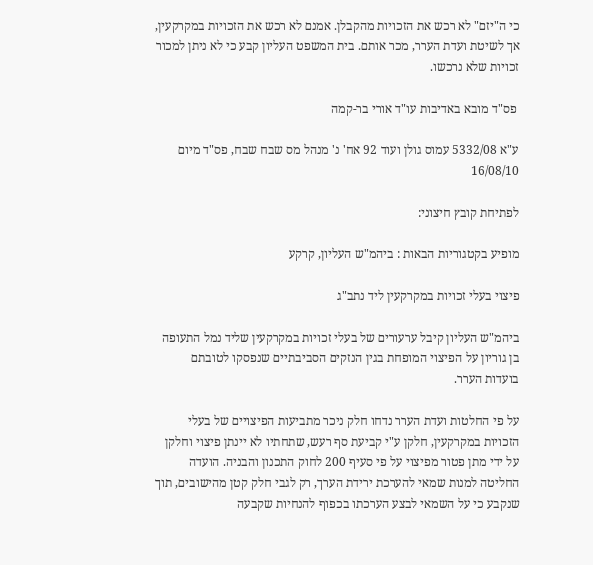כי ה"יזם" לא רכש את הזכויות מהקבלן. אמנם לא רכש את הזכויות במקרקעין, אך לשיטת ועדת הערר, מכר אותם. בית המשפט העליון קבע כי לא ניתן למכור זכויות שלא נרכשו.

 פס"ד מובא באדיבות עו"ד אורי בר-קמה

ע"א 5332/08 עמוס גולן ועוד 92 אח' נ' מנהל מס שבח שבח, פס"ד מיום 16/08/10

לפתיחת קובץ חיצוני:

מופיע בקטגוריות הבאות : ביהמ"ש העליון, קרקע

פיצוי בעלי זכויות במקרקעין ליד נתב"ג

ביהמ"ש העליון קיבל ערעורים של בעלי זכויות במקרקעין שליד נמל התעופה בן גוריון על הפיצוי המופחת בגין הנזקים הסביבתיים שנפסקו לטובתם בועדות הערר.

על פי החלטות ועדת הערר נדחו חלק ניכר מתביעות הפיצויים של בעלי הזכויות במקרקעין, חלקן ע"י קביעת סף רעש, שתחתיו לא יינתן פיצוי וחלקן על ידי מתן פטור מפיצוי על פי סעיף 200 לחוק התכנון והבניה. הועדה החליטה למנות שמאי להערכת ירידת הערך, רק לגבי חלק קטן מהישובים, תוך שנקבע כי על השמאי לבצע הערכתו בכפוף להנחיות שקבעה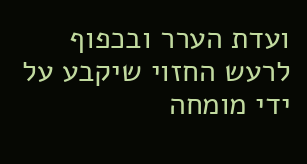ועדת הערר ובכפוף לרעש החזוי שיקבע על ידי מומחה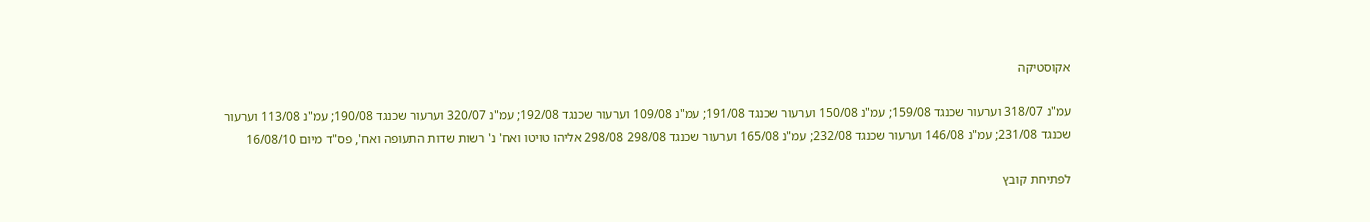אקוסטיקה

עמ"נ 318/07 וערעור שכנגד 159/08; עמ"נ 150/08 וערעור שכנגד 191/08; עמ"נ 109/08 וערעור שכנגד 192/08; עמ"נ 320/07 וערעור שכנגד 190/08; עמ"נ 113/08 וערעור שכנגד 231/08; עמ"נ 146/08 וערעור שכנגד 232/08; עמ"נ 165/08 וערעור שכנגד 298/08 298/08 אליהו טויטו ואח' נ' רשות שדות התעופה ואח', פס"ד מיום 16/08/10

לפתיחת קובץ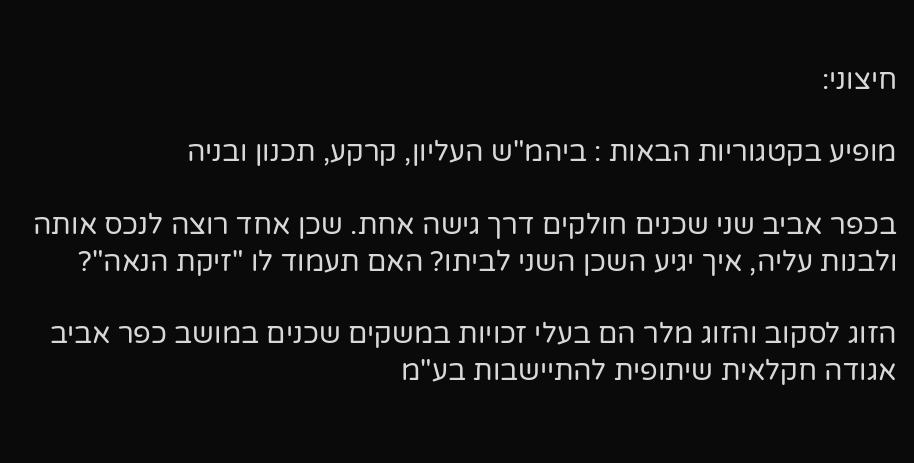חיצוני:

מופיע בקטגוריות הבאות : ביהמ"ש העליון, קרקע, תכנון ובניה

בכפר אביב שני שכנים חולקים דרך גישה אחת. שכן אחד רוצה לנכס אותה ולבנות עליה, איך יגיע השכן השני לביתו? האם תעמוד לו "זיקת הנאה"?

הזוג לסקוב והזוג מלר הם בעלי זכויות במשקים שכנים במושב כפר אביב אגודה חקלאית שיתופית להתיישבות בע"מ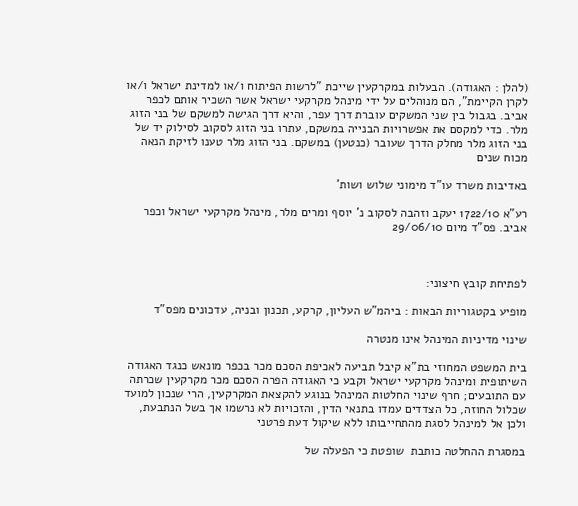(להלן : האגודה). הבעלות במקרקעין שייכת "לרשות הפיתוח ו/או למדינת ישראל ו/או לקרן הקיימת", הם מנוהלים על ידי מינהל מקרקעי ישראל אשר השכיר אותם לכפר אביב. בגבול בין שני המשקים עוברת דרך עפר, והיא דרך הגישה למשקם של בני הזוג מלר. כדי למקסם את אפשרויות הבנייה במשקם, עתרו בני הזוג לסקוב לסילוק יד של בני הזוג מלר מחלק הדרך שעובר (כנטען) במשקם. בני הזוג מלר טענו לזיקת הנאה מכוח שנים

באדיבות משרד עו"ד מימוני שלוש ושות'

רע"א 1722/10 יעקב וזהבה לסקוב נ' יוסף ומרים מלר, מינהל מקרקעי ישראל וכפר אביב. פס"ד מיום 29/06/10



לפתיחת קובץ חיצוני:

מופיע בקטגוריות הבאות : ביהמ"ש העליון, קרקע, תכנון ובניה, עדכונים מפס"ד

שינוי מדיניות המינהל אינו מנטרה

בית המשפט המחוזי בת"א קיבל תביעה לאכיפת הסכם מכר בכפר מונאש כנגד האגודה השיתופית ומינהל מקרקעי ישראל וקבע כי האגודה הפרה הסכם מכר מקרקעין שכרתה עם התובעים; חרף שינוי החלטות המינהל בנוגע להקצאת המקרקעין, הרי שנכון למועד שכלול החוזה, כל הצדדים עמדו בתנאי הדין, והזכויות לא נרשמו אך בשל הנתבעת, ולכן אל למינהל לסגת מהתחייבותו ללא שיקול דעת פרטני

במסגרת ההחלטה כותבת  שופטת כי הפעלה של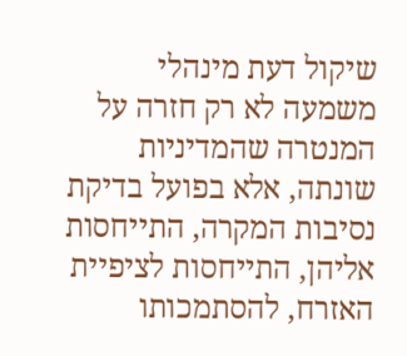שיקול דעת מינהלי משמעה לא רק חזרה על המנטרה שהמדיניות שונתה, אלא בפועל בדיקת נסיבות המקרה, התייחסות אליהן, התייחסות לציפיית האזרח, להסתמכותו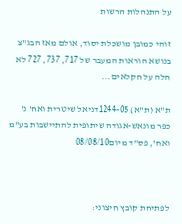על התנהלות הרשות

זוהי כמובן מושכלת יסוד, אולם מאז הבג"צ בנושא הוראות המעבר של 717, 737, 727 לא חלה על חקלאים...

ת"א (ת"א) 1244-05דניאל שיטרית ואח' נ' כפר מונאש-אגודה שיתופית להתיישבות בע"מ ואח', פס"ד מיום08/08/10



לפתיחת קובץ חיצוני: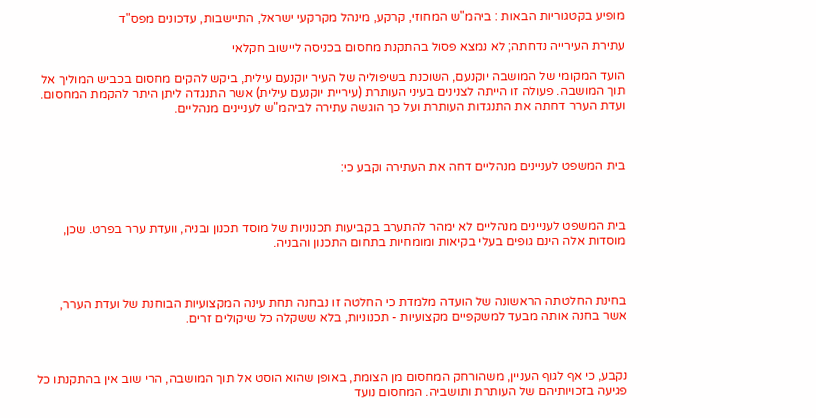מופיע בקטגוריות הבאות : ביהמ"ש המחוזי, קרקע, מינהל מקרקעי ישראל, התיישבות, עדכונים מפס"ד

עתירת העירייה נדחתה; לא נמצא פסול בהתקנת מחסום בכניסה ליישוב חקלאי

הועד המקומי של המושבה יוקנעם, השוכנת בשיפוליה של העיר יוקנעם עילית, ביקש להקים מחסום בכביש המוליך אל תוך המושבה. פעולה זו הייתה לצנינים בעיני העותרת (עיריית יוקנעם עילית) אשר התנגדה ליתן היתר להקמת המחסום. ועדת הערר דחתה את התנגדות העותרת ועל כך הוגשה עתירה לביהמ"ש לעניינים מנהליים.



בית המשפט לעניינים מנהליים דחה את העתירה וקבע כי:



בית המשפט לעניינים מנהליים לא ימהר להתערב בקביעות תכנוניות של מוסד תכנון ובניה, וועדת ערר בפרט. שכן, מוסדות אלה הינם גופים בעלי בקיאות ומומחיות בתחום התכנון והבניה.



בחינת החלטתה הראשונה של הועדה מלמדת כי החלטה זו נבחנה תחת עינה המקצועיות הבוחנת של ועדת הערר, אשר בחנה אותה מבעד למשקפיים מקצועיות - תכנוניות, בלא ששקלה כל שיקולים זרים.



נקבע, כי אף לגוף העניין, משהורחק המחסום מן הצומת, באופן שהוא הוסט אל תוך המושבה, הרי שוב אין בהתקנתו כל פגיעה בזכויותיהם של העותרת ותושביה. המחסום נועד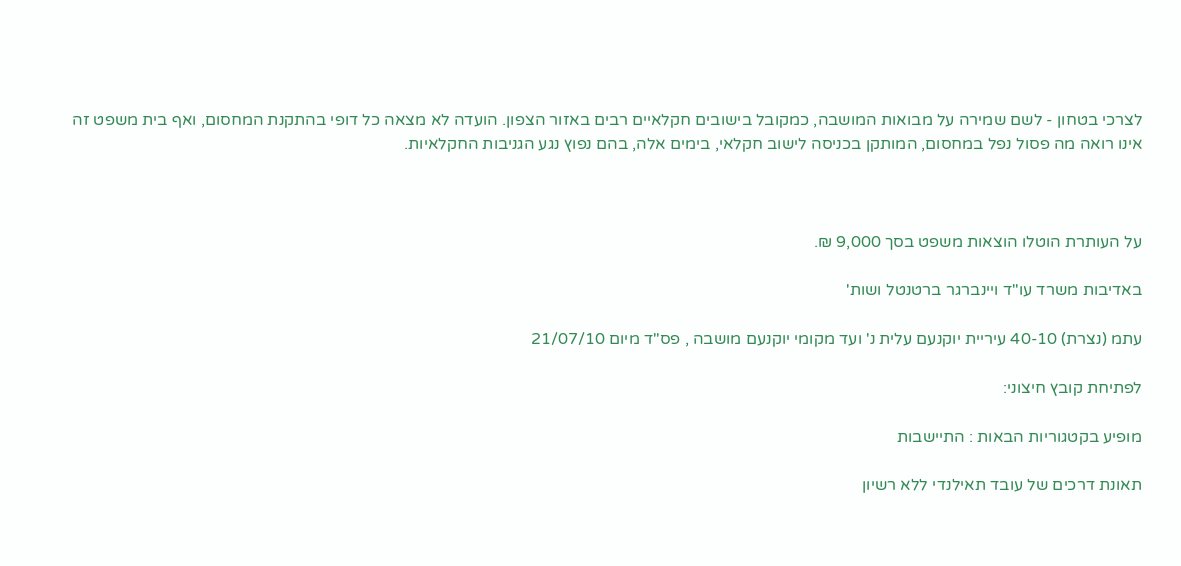לצרכי בטחון - לשם שמירה על מבואות המושבה, כמקובל בישובים חקלאיים רבים באזור הצפון. הועדה לא מצאה כל דופי בהתקנת המחסום, ואף בית משפט זה אינו רואה מה פסול נפל במחסום, המותקן בכניסה לישוב חקלאי, בימים אלה, בהם נפוץ נגע הגניבות החקלאיות.



על העותרת הוטלו הוצאות משפט בסך 9,000 ₪.

באדיבות משרד עו"ד ויינברגר ברטנטל ושות'

עתמ (נצרת) 40-10 עיריית יוקנעם עלית נ' ועד מקומי יוקנעם מושבה , פס"ד מיום 21/07/10

לפתיחת קובץ חיצוני:

מופיע בקטגוריות הבאות : התיישבות

תאונת דרכים של עובד תאילנדי ללא רשיון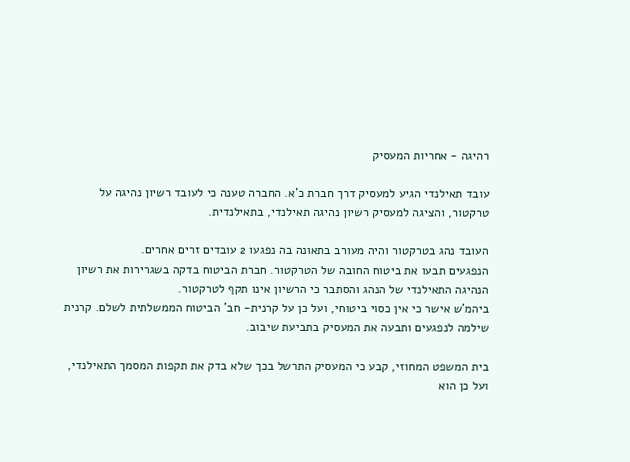רהיגה - אחריות המעסיק

עובד תאילנדי הגיע למעסיק דרך חברת כ'א. החברה טענה כי לעובד רשיון נהיגה על טרקטור, והציגה למעסיק רשיון נהיגה תאילנדי, בתאילנדית.

העובד נהג בטרקטור והיה מעורב בתאונה בה נפגעו 2 עובדים זרים אחרים.
הנפגעים תבעו את ביטוח החובה של הטרקטור. חברת הביטוח בדקה בשגרירות את רשיון הנהיגה התאילנדי של הנהג והסתבר כי הרשיון אינו תקף לטרקטור.
ביהמ'ש אישר כי אין כסוי ביטוחי, ועל כן על קרנית- חב' הביטוח הממשלתית לשלם. קרנית שילמה לנפגעים ותבעה את המעסיק בתביעת שיבוב.

בית המשפט המחוזי, קבע כי המעסיק התרשל בכך שלא בדק את תקפות המסמך התאילנדי, ועל כן הוא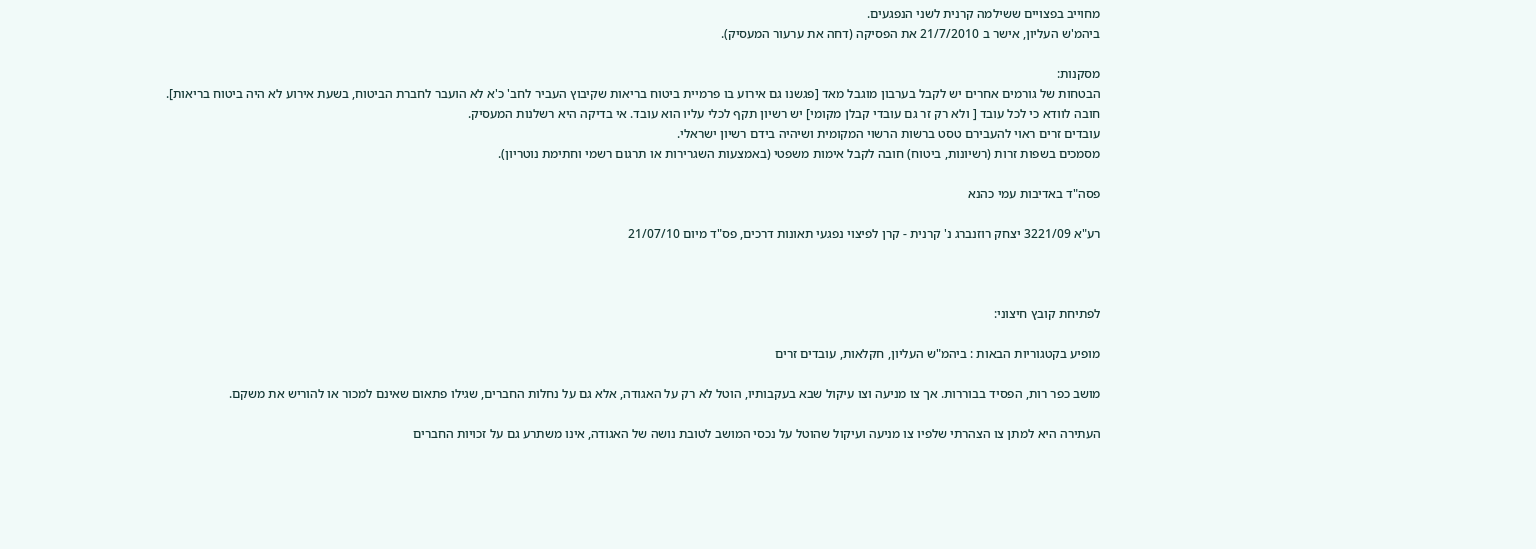מחוייב בפצויים ששילמה קרנית לשני הנפגעים.
ביהמ'ש העליון, אישר ב 21/7/2010 את הפסיקה (דחה את ערעור המעסיק).

מסקנות:
הבטחות של גורמים אחרים יש לקבל בערבון מוגבל מאד [פגשנו גם אירוע בו פרמיית ביטוח בריאות שקיבוץ העביר לחב' כ'א לא הועבר לחברת הביטוח, בשעת אירוע לא היה ביטוח בריאות].
חובה לוודא כי לכל עובד [ ולא רק זר גם עובדי קבלן מקומי] יש רשיון תקף לכלי עליו הוא עובד. אי בדיקה היא רשלנות המעסיק.
עובדים זרים ראוי להעבירם טסט ברשות הרשוי המקומית ושיהיה בידם רשיון ישראלי.
מסמכים בשפות זרות (רשיונות, ביטוח) חובה לקבל אימות משפטי (באמצעות השגרירות או תרגום רשמי וחתימת נוטריון).

פסה"ד באדיבות עמי כהנא

רע"א 3221/09 יצחק רוזנברג נ' קרנית - קרן לפיצוי נפגעי תאונות דרכים, פס"ד מיום 21/07/10



לפתיחת קובץ חיצוני:

מופיע בקטגוריות הבאות : ביהמ"ש העליון, חקלאות, עובדים זרים

מושב כפר רות, הפסיד בבוררות. אך צו מניעה וצו עיקול שבא בעקבותיו, הוטל לא רק על האגודה, אלא גם על נחלות החברים, שגילו פתאום שאינם למכור או להוריש את משקם.

העתירה היא למתן צו הצהרתי שלפיו צו מניעה ועיקול שהוטל על נכסי המושב לטובת נושה של האגודה, אינו משתרע גם על זכויות החברים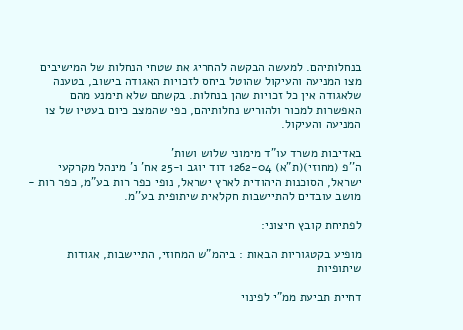בנחלותיהם. למעשה הבקשה להחריג את שטחי הנחלות של המישיבים מצו המניעה והעיקול שהוטל ביחס לזכויות האגודה בישוב, בטענה שלאגודה אין כל זכויות שהן בנחלות. בקשתם שלא תימנע מהם האפשרות למכור ולהוריש נחלותיהם, כפי שהמצב כיום בעטיו של צו המניעה והעיקול.

באדיבות משרד עו"ד מימוני שלוש ושות'
ה''פ (מחוזי)(ת"א) 1262-04 דוד יוגב ו-25 אח' נ' מינהל מקרקעי ישראל, הסוכנות היהודית לארץ ישראל, נופי כפר רות בע"מ, כפר רות - מושב עובדים להתיישבות חקלאית שיתופית בע''מ.

לפתיחת קובץ חיצוני:

מופיע בקטגוריות הבאות : ביהמ"ש המחוזי, התיישבות, אגודות שיתופיות

דחיית תביעת ממ"י לפינוי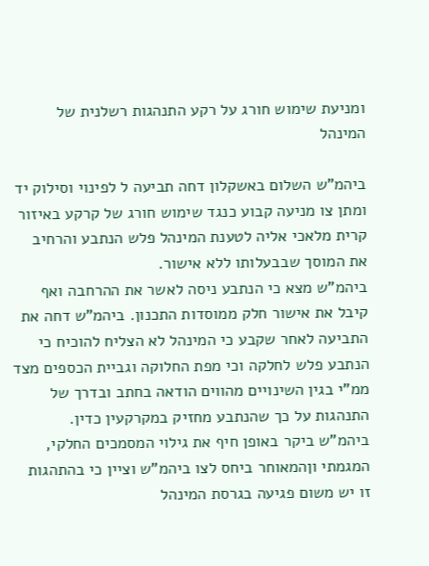ומניעת שימוש חורג על רקע התנהגות רשלנית של המינהל

ביהמ"ש השלום באשקלון דחה תביעה ל לפינוי וסילוק יד ומתן צו מניעה קבוע כנגד שימוש חורג של קרקע באיזור קרית מלאכי אליה לטענת המינהל פלש הנתבע והרחיב את המוסך שבבעלותו ללא אישור.
ביהמ"ש מצא כי הנתבע ניסה לאשר את ההרחבה ואף קיבל את אישור חלק ממוסדות התכנון. ביהמ"ש דחה את התביעה לאחר שקבע כי המינהל לא הצליח להוכיח כי הנתבע פלש לחלקה וכי מפת החלוקה וגביית הכספים מצד ממ"י בגין השינויים מהווים הודאה בחתב ובדרך של התנהגות על כך שהנתבע מחזיק במקרקעין כדין.
ביהמ"ש ביקר באופן חיף את גילוי המסמכים החלקי, המגמתי וןהמאוחר ביחס לצו ביהמ"ש וציין כי בהתהגות זו יש משום פגיעה בגרסת המינהל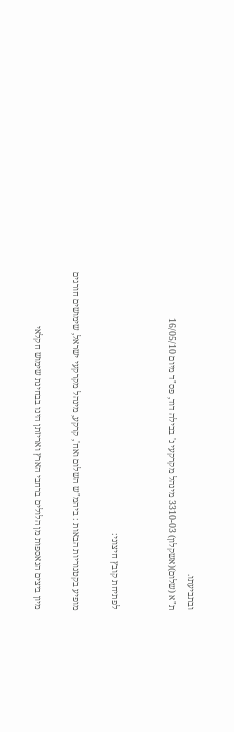ובתביעתו.
ת"א (שלום)(אשקלון) 3310-03 מינהל מקרקעי נ' בבילה דוד, פס"ד מיום 16/05/10


לפתיחת קובץ חיצוני:

מופיע בקטגוריות הבאות : ביהמ"ש השלום ואח', קרקע, מינהל מקרקעי ישראל, שימושים חורגים

מיון ביצים הנאספות מן הלולים ברחבי הארץ ואריזתן הינו בבחינת שימוש חקלאי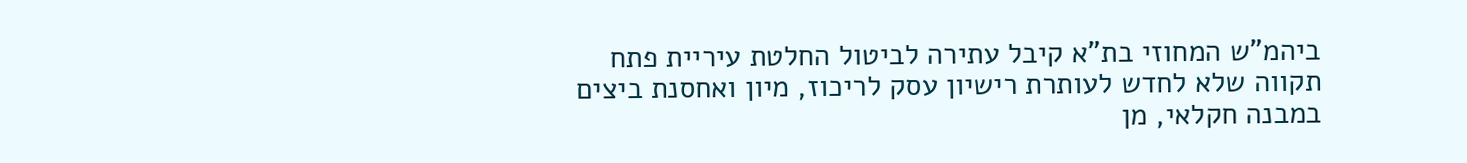ביהמ"ש המחוזי בת"א קיבל עתירה לביטול החלטת עיריית פתח תקווה שלא לחדש לעותרת רישיון עסק לריכוז, מיון ואחסנת ביצים במבנה חקלאי, מן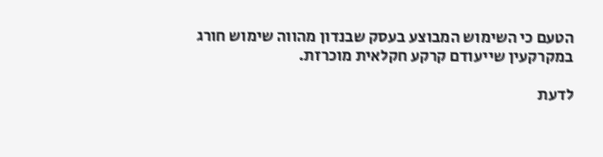הטעם כי השימוש המבוצע בעסק שבנדון מהווה שימוש חורג במקרקעין שייעודם קרקע חקלאית מוכרזת.

לדעת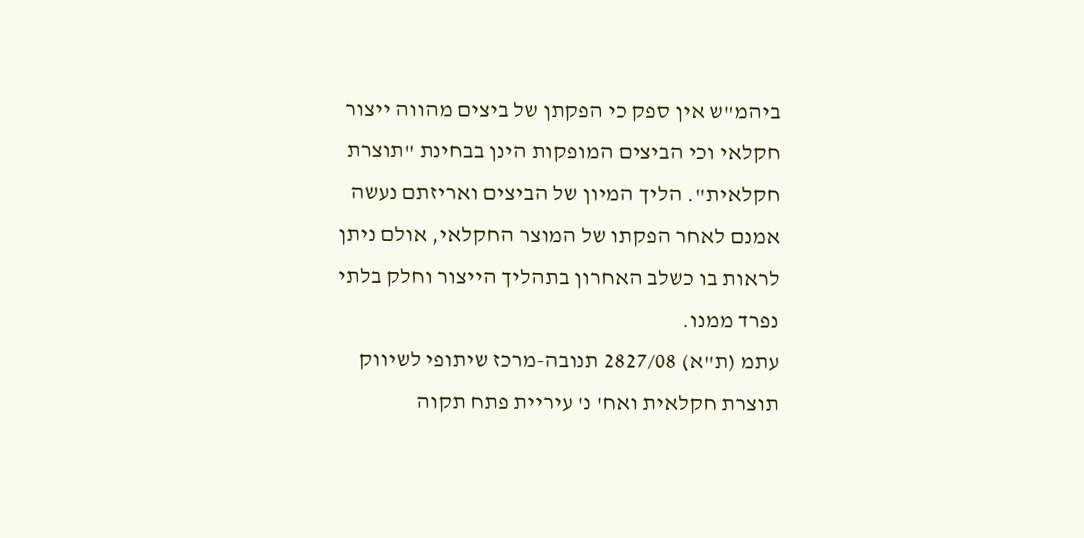ביהמ"ש אין ספק כי הפקתן של ביצים מהווה ייצור חקלאי וכי הביצים המופקות הינן בבחינת "תוצרת חקלאית". הליך המיון של הביצים ואריזתם נעשה אמנם לאחר הפקתו של המוצר החקלאי, אולם ניתן לראות בו כשלב האחרון בתהליך הייצור וחלק בלתי נפרד ממנו.
עתמ (ת"א) 2827/08 תנובה-מרכז שיתופי לשיווק תוצרת חקלאית ואח' נ' עיריית פתח תקוה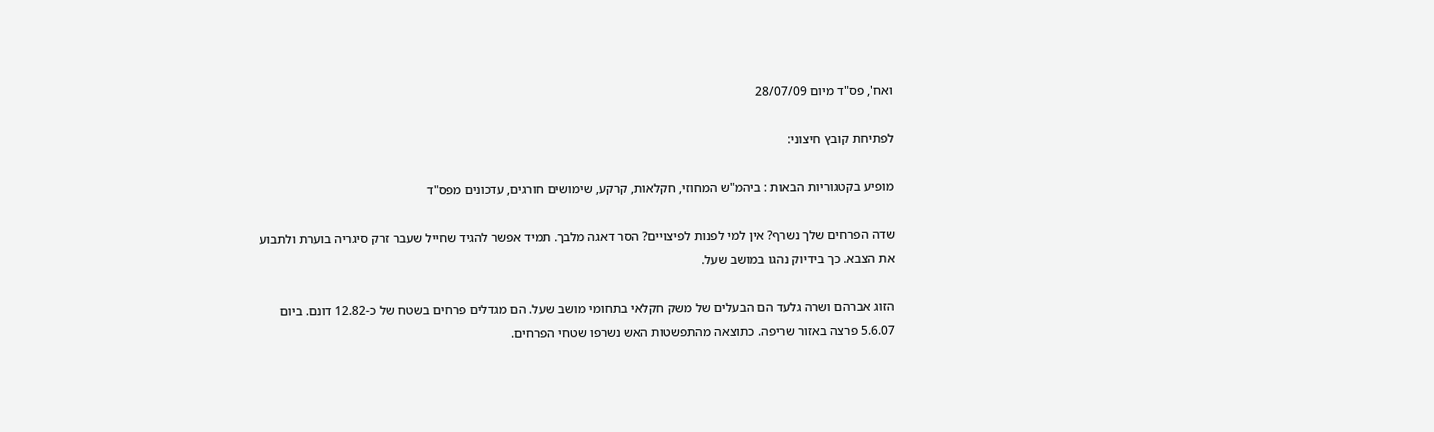ואח', פס"ד מיום 28/07/09

לפתיחת קובץ חיצוני:

מופיע בקטגוריות הבאות : ביהמ"ש המחוזי, חקלאות, קרקע, שימושים חורגים, עדכונים מפס"ד

שדה הפרחים שלך נשרף? אין למי לפנות לפיצויים? הסר דאגה מלבך. תמיד אפשר להגיד שחייל שעבר זרק סיגריה בוערת ולתבוע את הצבא. כך בידיוק נהגו במושב שעל.

הזוג אברהם ושרה גלעד הם הבעלים של משק חקלאי בתחומי מושב שעל. הם מגדלים פרחים בשטח של כ-12.82 דונם. ביום 5.6.07 פרצה באזור שריפה. כתוצאה מהתפשטות האש נשרפו שטחי הפרחים.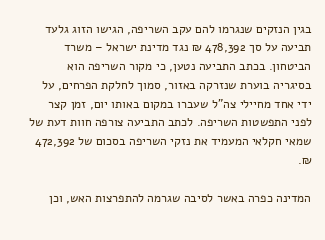בגין הנזקים שנגרמו להם עקב השריפה, הגישו הזוג גלעד תביעה על סך 478,392 ₪ נגד מדינת ישראל – משרד הביטחון. בכתב התביעה נטען, כי מקור השריפה הוא בסיגריה בוערת שנזרקה באזור, סמוך לחלקת הפרחים, על ידי אחד מחיילי צה"ל שעברו במקום באותו יום, זמן קצר לפני התפשטות השריפה. לכתב התביעה צורפה חוות דעת של שמאי חקלאי המעמיד את נזקי השריפה בסכום של 472,392 ₪.

המדינה כפרה באשר לסיבה שגרמה להתפרצות האש, וכן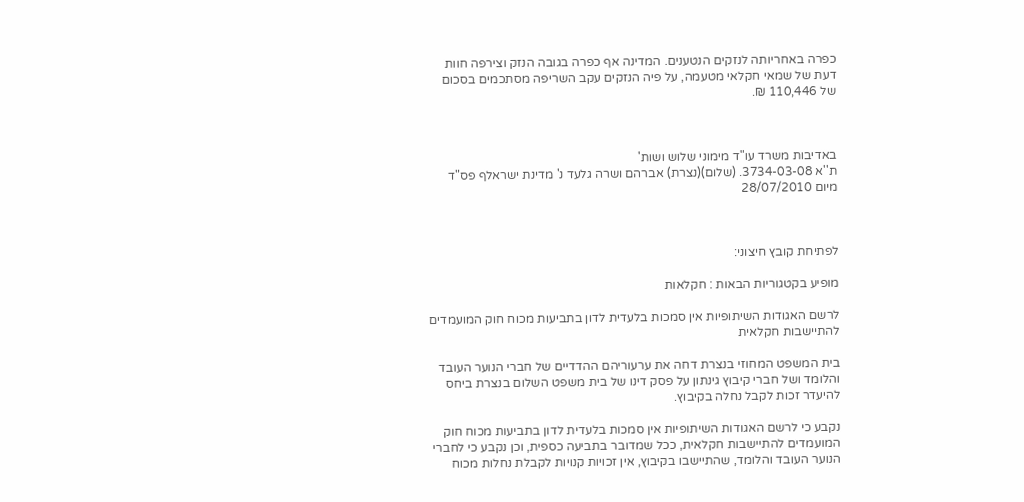כפרה באחריותה לנזקים הנטענים. המדינה אף כפרה בגובה הנזק וצירפה חוות דעת של שמאי חקלאי מטעמה, על פיה הנזקים עקב השריפה מסתכמים בסכום של 110,446 ₪.



באדיבות משרד עו"ד מימוני שלוש ושות'
ת''א 3734-03-08. (שלום)(נצרת) אברהם ושרה גלעד נ' מדינת ישראלף פס"ד מיום 28/07/2010



לפתיחת קובץ חיצוני:

מופיע בקטגוריות הבאות : חקלאות

לרשם האגודות השיתופיות אין סמכות בלעדית לדון בתביעות מכוח חוק המועמדים להתיישבות חקלאית

בית המשפט המחוזי בנצרת דחה את ערעוריהם ההדדיים של חברי הנוער העובד והלומד ושל חברי קיבוץ גינתון על פסק דינו של בית משפט השלום בנצרת ביחס להיעדר זכות לקבל נחלה בקיבוץ.

נקבע כי לרשם האגודות השיתופיות אין סמכות בלעדית לדון בתביעות מכוח חוק המועמדים להתיישבות חקלאית, ככל שמדובר בתביעה כספית, וכן נקבע כי לחברי הנוער העובד והלומד, שהתיישבו בקיבוץ, אין זכויות קנויות לקבלת נחלות מכוח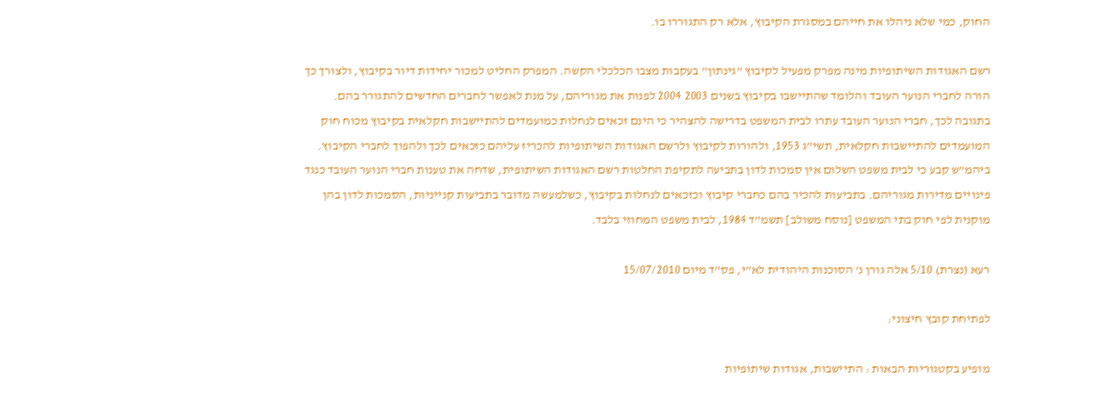החוק, כמי שלא ניהלו את חייהם במסגרת הקיבוץ, אלא רק התגוררו בו.

רשם האגודות השיתופיות מינה מפרק מפעיל לקיבוץ "גינתון" בעקבות מצבו הכלכלי הקשה. המפרק החליט למכור יחידות דיור בקיבוץ, ולצורך כך הורה לחברי הנוער העובד והלומד שהתיישבו בקיבוץ בשנים 2003 2004 לפנות את מגוריהם, על מנת לאפשר לחברים החדשים להתגורר בהם. בתגובה לכך, חברי הנוער העובד עתרו לבית המשפט בדרישה להצהיר כי הינם זכאים לנחלות כמועמדים להתיישבות חקלאית בקיבוץ מכוח חוק המועמדים להתיישבות חקלאית, תשי"ג 1953, ולהורות לקיבוץ ולרשם האגודות השיתופיות להכריז עליהם כזכאים לכך ולהפוך לחברי הקיבוץ.
ביהמ"ש קבע כי לבית משפט השלום אין סמכות לדון בתביעה לתקיפת החלטות רשם האגודות השיתופית, שדחה את טענות חברי הנוער העובד כנגד פינויים מדירות מגוריהם. בתביעות להכיר בהם כחברי קיבוץ וכזכאים לנחלות בקיבוץ, כשלמעשה מדובר בתביעות קנייניות, הסמכות לדון בהן מוקנית לפי חוק בתי המשפט [נוסח משולב] תשמ"ד 1984, לבית משפט המחוזי בלבד.

רעא (נצרת) 5/10 אלה גורן נ' הסוכנות היהודית לא"י, פס"ד מיום 15/07/2010

לפתיחת קובץ חיצוני:

מופיע בקטגוריות הבאות : התיישבות, אגודות שיתופיות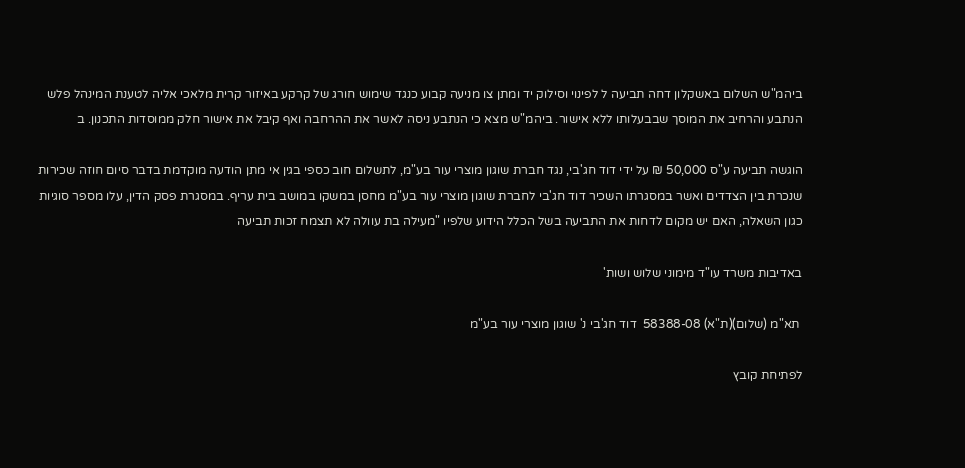ביהמ"ש השלום באשקלון דחה תביעה ל לפינוי וסילוק יד ומתן צו מניעה קבוע כנגד שימוש חורג של קרקע באיזור קרית מלאכי אליה לטענת המינהל פלש הנתבע והרחיב את המוסך שבבעלותו ללא אישור. ביהמ"ש מצא כי הנתבע ניסה לאשר את ההרחבה ואף קיבל את אישור חלק ממוסדות התכנון. ב

הוגשה תביעה ע"ס 50,000 ₪ על ידי דוד חג'בי, נגד חברת שוגון מוצרי עור בע"מ, לתשלום חוב כספי בגין אי מתן הודעה מוקדמת בדבר סיום חוזה שכירות שנכרת בין הצדדים ואשר במסגרתו השכיר דוד חג'בי לחברת שוגון מוצרי עור בע"מ מחסן במשקו במושב בית עריף. במסגרת פסק הדין, עלו מספר סוגיות כגון השאלה, האם יש מקום לדחות את התביעה בשל הכלל הידוע שלפיו "מעילה בת עוולה לא תצמח זכות תביעה

באדיבות משרד עו"ד מימוני שלוש ושות'

 תא"מ (שלום)(ת"א) 58388-08  דוד חג'בי נ' שוגון מוצרי עור בע"מ

לפתיחת קובץ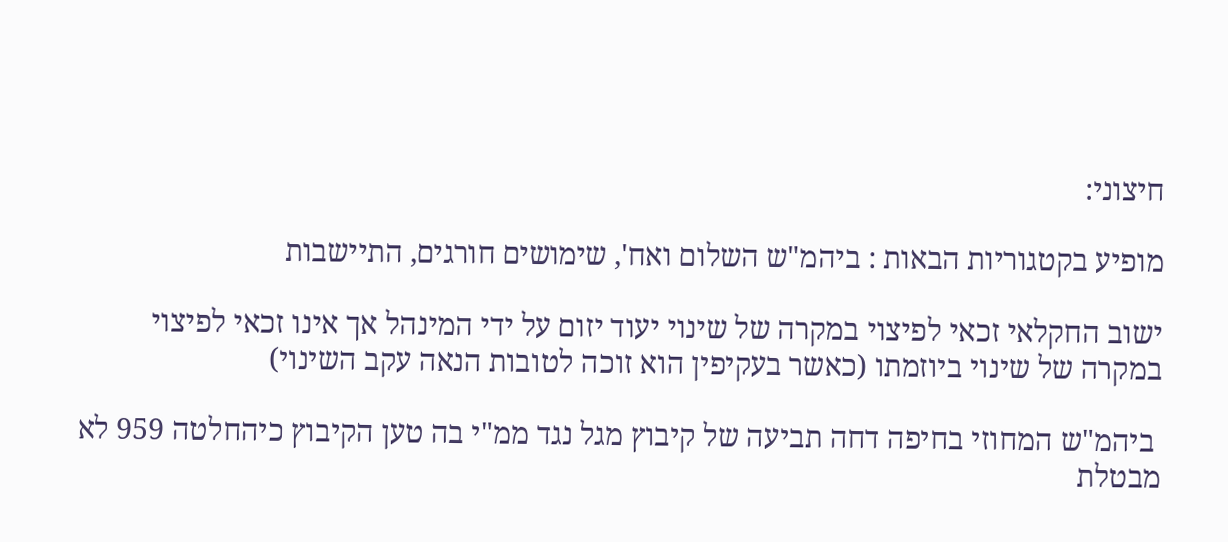חיצוני:

מופיע בקטגוריות הבאות : ביהמ"ש השלום ואח', שימושים חורגים, התיישבות

ישוב החקלאי זכאי לפיצוי במקרה של שינוי יעוד יזום על ידי המינהל אך אינו זכאי לפיצוי במקרה של שינוי ביוזמתו (כאשר בעקיפין הוא זוכה לטובות הנאה עקב השינוי)

 ביהמ"ש המחוזי בחיפה דחה תביעה של קיבוץ מגל נגד ממ"י בה טען הקיבוץ כיהחלטה 959 לא מבטלת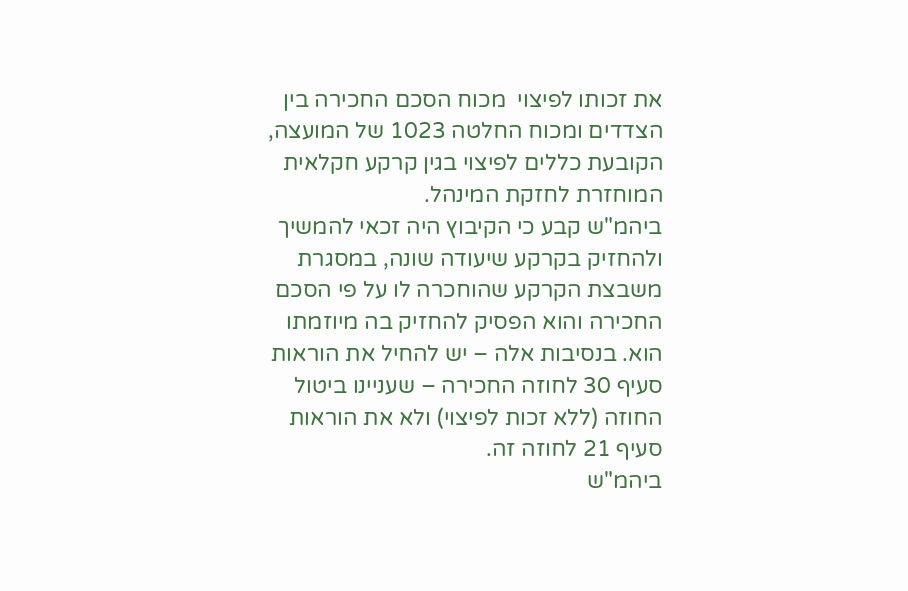את זכותו לפיצוי  מכוח הסכם החכירה בין הצדדים ומכוח החלטה 1023 של המועצה, הקובעת כללים לפיצוי בגין קרקע חקלאית המוחזרת לחזקת המינהל.
ביהמ"ש קבע כי הקיבוץ היה זכאי להמשיך ולהחזיק בקרקע שיעודה שונה, במסגרת משבצת הקרקע שהוחכרה לו על פי הסכם החכירה והוא הפסיק להחזיק בה מיוזמתו הוא. בנסיבות אלה – יש להחיל את הוראות סעיף 30 לחוזה החכירה – שעניינו ביטול החוזה (ללא זכות לפיצוי) ולא את הוראות סעיף 21 לחוזה זה.
ביהמ"ש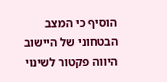הוסיף כי המצב הבטחוני של היישוב היווה פקטור לשינוי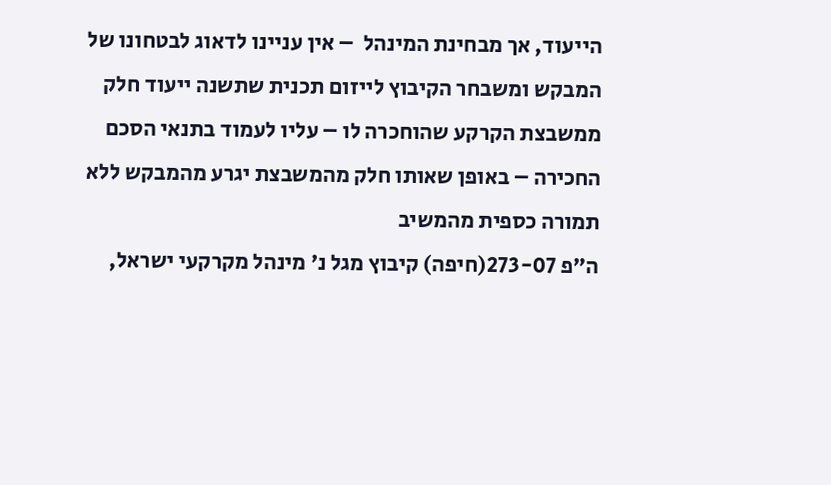הייעוד, אך מבחינת המינהל  – אין עניינו לדאוג לבטחונו של המבקש ומשבחר הקיבוץ לייזום תכנית שתשנה ייעוד חלק ממשבצת הקרקע שהוחכרה לו – עליו לעמוד בתנאי הסכם החכירה – באופן שאותו חלק מהמשבצת יגרע מהמבקש ללא תמורה כספית מהמשיב
ה"פ 273-07(חיפה) קיבוץ מגל נ' מינהל מקרקעי ישראל,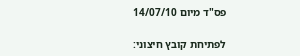פס"ד מיום 14/07/10

לפתיחת קובץ חיצוני: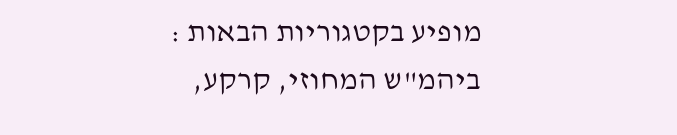מופיע בקטגוריות הבאות : ביהמ"ש המחוזי, קרקע,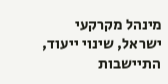מינהל מקרקעי ישראל, שינוי ייעוד, התיישבות